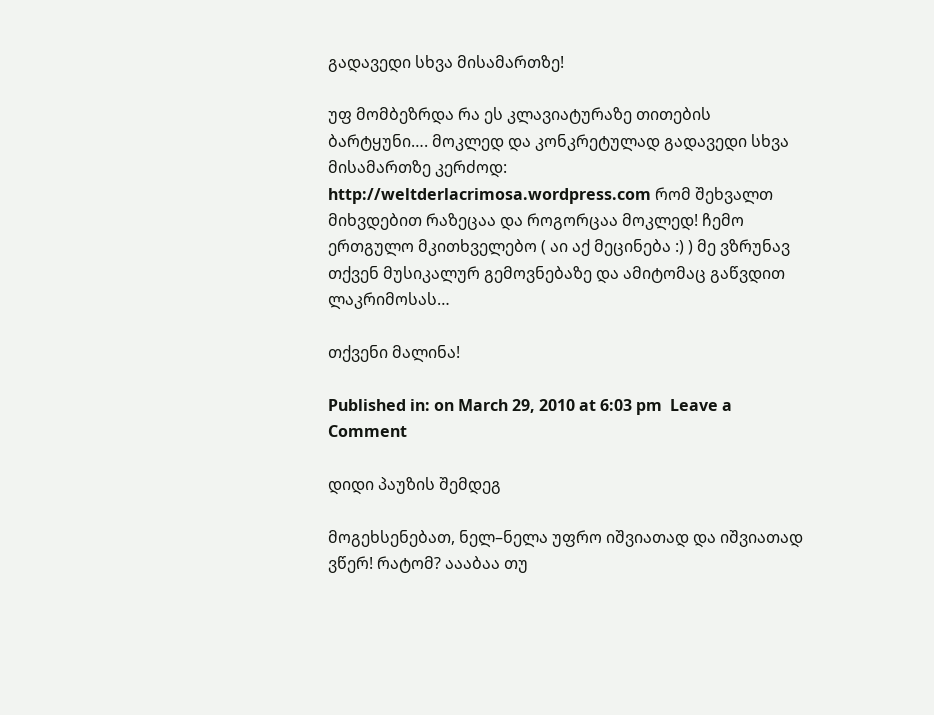გადავედი სხვა მისამართზე!

უფ მომბეზრდა რა ეს კლავიატურაზე თითების ბარტყუნი…. მოკლედ და კონკრეტულად გადავედი სხვა მისამართზე კერძოდ: http://weltderlacrimosa.wordpress.com რომ შეხვალთ მიხვდებით რაზეცაა და როგორცაა მოკლედ! ჩემო ერთგულო მკითხველებო ( აი აქ მეცინება :) ) მე ვზრუნავ თქვენ მუსიკალურ გემოვნებაზე და ამიტომაც გაწვდით ლაკრიმოსას…

თქვენი მალინა!

Published in: on March 29, 2010 at 6:03 pm  Leave a Comment

დიდი პაუზის შემდეგ

მოგეხსენებათ, ნელ–ნელა უფრო იშვიათად და იშვიათად ვწერ! რატომ? აააბაა თუ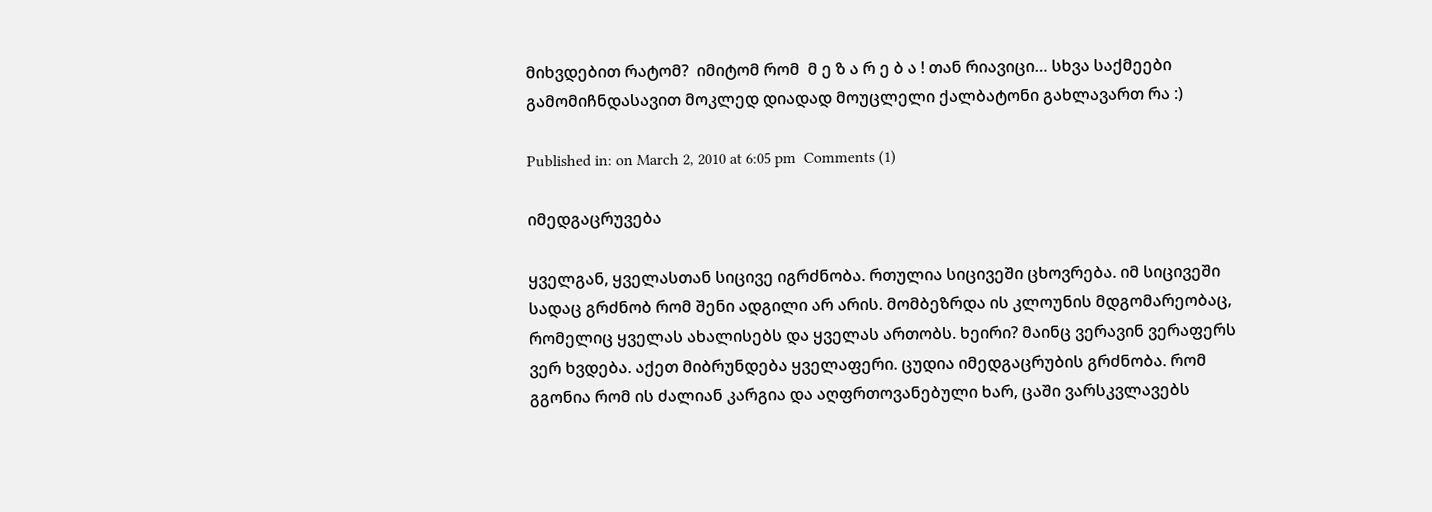მიხვდებით რატომ?  იმიტომ რომ  მ ე ზ ა რ ე ბ ა ! თან რიავიცი… სხვა საქმეები გამომიჩნდასავით მოკლედ დიადად მოუცლელი ქალბატონი გახლავართ რა :)

Published in: on March 2, 2010 at 6:05 pm  Comments (1)

იმედგაცრუვება

ყველგან, ყველასთან სიცივე იგრძნობა. რთულია სიცივეში ცხოვრება. იმ სიცივეში სადაც გრძნობ რომ შენი ადგილი არ არის. მომბეზრდა ის კლოუნის მდგომარეობაც, რომელიც ყველას ახალისებს და ყველას ართობს. ხეირი? მაინც ვერავინ ვერაფერს ვერ ხვდება. აქეთ მიბრუნდება ყველაფერი. ცუდია იმედგაცრუბის გრძნობა. რომ გგონია რომ ის ძალიან კარგია და აღფრთოვანებული ხარ, ცაში ვარსკვლავებს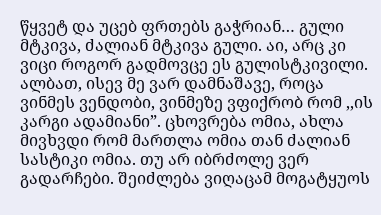წყვეტ და უცებ ფრთებს გაჭრიან… გული მტკივა, ძალიან მტკივა გული. აი, არც კი ვიცი როგორ გადმოვცე ეს გულისტკივილი. ალბათ, ისევ მე ვარ დამნაშავე, როცა ვინმეს ვენდობი, ვინმეზე ვფიქრობ რომ ,,ის კარგი ადამიანი”. ცხოვრება ომია, ახლა მივხვდი რომ მართლა ომია თან ძალიან სასტიკი ომია. თუ არ იბრძოლე ვერ გადარჩები. შეიძლება ვიღაცამ მოგატყუოს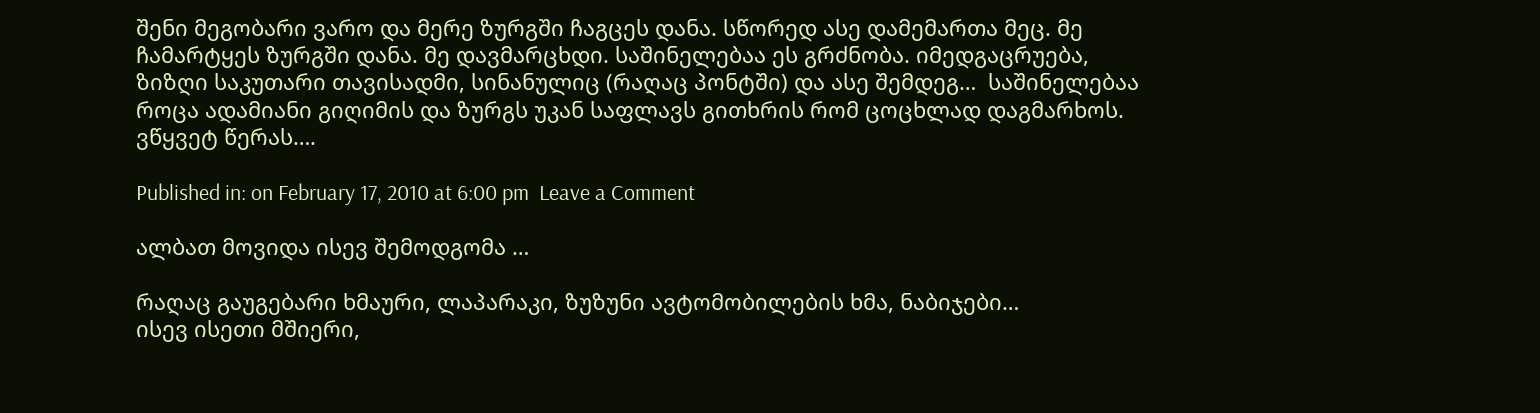შენი მეგობარი ვარო და მერე ზურგში ჩაგცეს დანა. სწორედ ასე დამემართა მეც. მე ჩამარტყეს ზურგში დანა. მე დავმარცხდი. საშინელებაა ეს გრძნობა. იმედგაცრუება, ზიზღი საკუთარი თავისადმი, სინანულიც (რაღაც პონტში) და ასე შემდეგ…  საშინელებაა როცა ადამიანი გიღიმის და ზურგს უკან საფლავს გითხრის რომ ცოცხლად დაგმარხოს. ვწყვეტ წერას….

Published in: on February 17, 2010 at 6:00 pm  Leave a Comment

ალბათ მოვიდა ისევ შემოდგომა …

რაღაც გაუგებარი ხმაური, ლაპარაკი, ზუზუნი ავტომობილების ხმა, ნაბიჯები…
ისევ ისეთი მშიერი,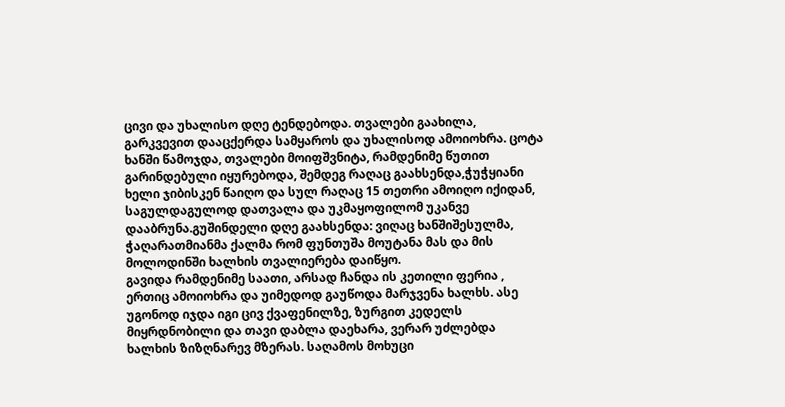ცივი და უხალისო დღე ტენდებოდა. თვალები გაახილა, გარკვევით დააცქერდა სამყაროს და უხალისოდ ამოიოხრა. ცოტა ხანში წამოჯდა, თვალები მოიფშვნიტა, რამდენიმე წუთით გარინდებული იყურებოდა, შემდეგ რაღაც გაახსენდა,ჭუჭყიანი ხელი ჯიბისკენ წაიღო და სულ რაღაც 15 თეთრი ამოიღო იქიდან, საგულდაგულოდ დათვალა და უკმაყოფილომ უკანვე დააბრუნა.გუშინდელი დღე გაახსენდა: ვიღაც ხანშიშესულმა, ჭაღარათმიანმა ქალმა რომ ფუნთუშა მოუტანა მას და მის მოლოდინში ხალხის თვალიერება დაიწყო.
გავიდა რამდენიმე საათი, არსად ჩანდა ის კეთილი ფერია , ერთიც ამოიოხრა და უიმედოდ გაუწოდა მარჯვენა ხალხს. ასე უგონოდ იჯდა იგი ცივ ქვაფენილზე, ზურგით კედელს მიყრდნობილი და თავი დაბლა დაეხარა, ვერარ უძლებდა ხალხის ზიზღნარევ მზერას. საღამოს მოხუცი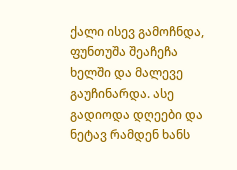ქალი ისევ გამოჩნდა, ფუნთუშა შეაჩეჩა ხელში და მალევე გაუჩინარდა. ასე გადიოდა დღეები და ნეტავ რამდენ ხანს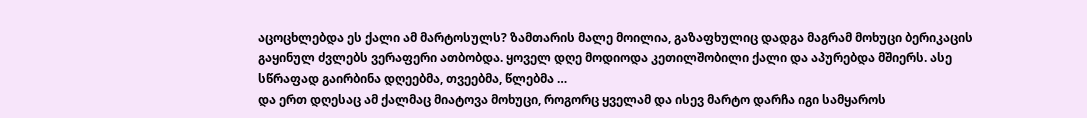აცოცხლებდა ეს ქალი ამ მარტოსულს? ზამთარის მალე მოილია, გაზაფხულიც დადგა მაგრამ მოხუცი ბერიკაცის გაყინულ ძვლებს ვერაფერი ათბობდა. ყოველ დღე მოდიოდა კეთილშობილი ქალი და აპურებდა მშიერს. ასე სწრაფად გაირბინა დღეებმა, თვეებმა, წლებმა …
და ერთ დღესაც ამ ქალმაც მიატოვა მოხუცი, როგორც ყველამ და ისევ მარტო დარჩა იგი სამყაროს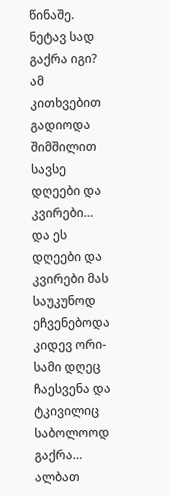წინაშე. ნეტავ სად გაქრა იგი? ამ კითხვებით გადიოდა შიმშილით სავსე დღეები და კვირები… და ეს დღეები და კვირები მას საუკუნოდ ეჩვენებოდა კიდევ ორი-სამი დღეც ჩაესვენა და ტკივილიც საბოლოოდ გაქრა…
ალბათ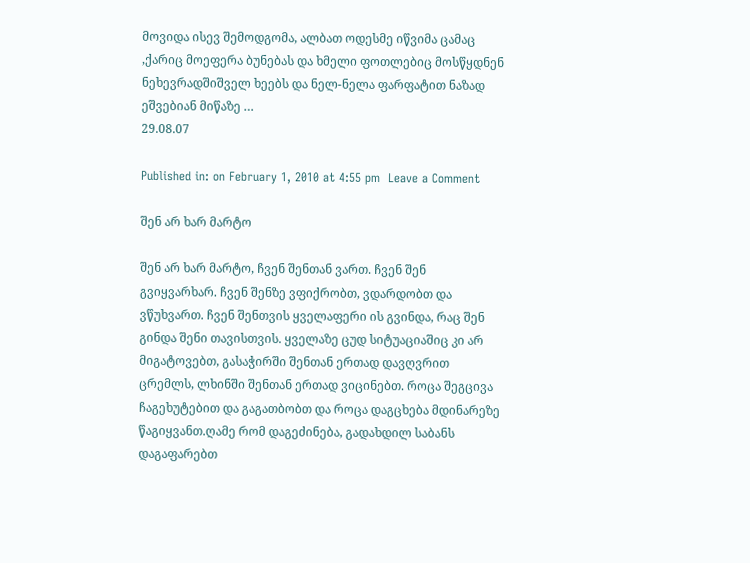მოვიდა ისევ შემოდგომა, ალბათ ოდესმე იწვიმა ცამაც ,ქარიც მოეფერა ბუნებას და ხმელი ფოთლებიც მოსწყდნენ ნეხევრადშიშველ ხეებს და ნელ-ნელა ფარფატით ნაზად ეშვებიან მიწაზე …
29.08.07

Published in: on February 1, 2010 at 4:55 pm  Leave a Comment

შენ არ ხარ მარტო

შენ არ ხარ მარტო, ჩვენ შენთან ვართ. ჩვენ შენ გვიყვარხარ. ჩვენ შენზე ვფიქრობთ, ვდარდობთ და ვწუხვართ. ჩვენ შენთვის ყველაფერი ის გვინდა, რაც შენ გინდა შენი თავისთვის. ყველაზე ცუდ სიტუაციაშიც კი არ მიგატოვებთ, გასაჭირში შენთან ერთად დავღვრით ცრემლს, ლხინში შენთან ერთად ვიცინებთ. როცა შეგცივა ჩაგეხუტებით და გაგათბობთ და როცა დაგცხება მდინარეზე წაგიყვანთ.ღამე რომ დაგეძინება, გადახდილ საბანს დაგაფარებთ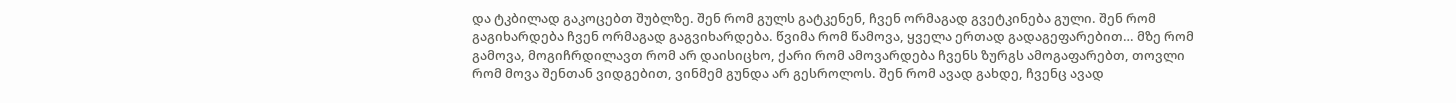და ტკბილად გაკოცებთ შუბლზე. შენ რომ გულს გატკენენ, ჩვენ ორმაგად გვეტკინება გული. შენ რომ გაგიხარდება ჩვენ ორმაგად გაგვიხარდება. წვიმა რომ წამოვა, ყველა ერთად გადაგეფარებით… მზე რომ გამოვა, მოგიჩრდილავთ რომ არ დაისიცხო, ქარი რომ ამოვარდება ჩვენს ზურგს ამოგაფარებთ, თოვლი რომ მოვა შენთან ვიდგებით, ვინმემ გუნდა არ გესროლოს. შენ რომ ავად გახდე, ჩვენც ავად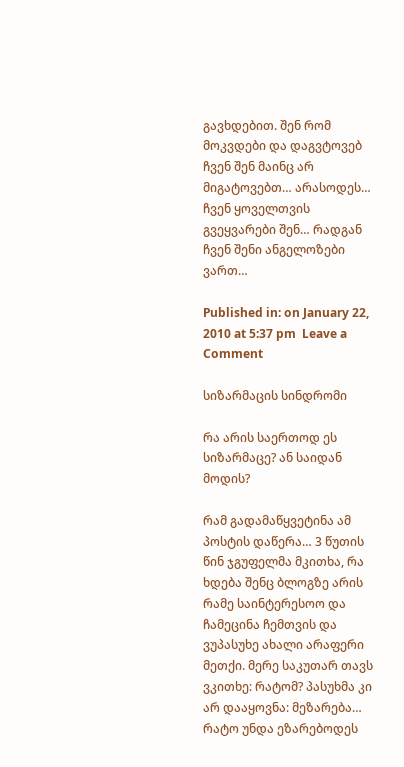გავხდებით. შენ რომ მოკვდები და დაგვტოვებ ჩვენ შენ მაინც არ მიგატოვებთ… არასოდეს… ჩვენ ყოველთვის გვეყვარები შენ… რადგან ჩვენ შენი ანგელოზები ვართ…

Published in: on January 22, 2010 at 5:37 pm  Leave a Comment

სიზარმაცის სინდრომი

რა არის საერთოდ ეს სიზარმაცე? ან საიდან მოდის?

რამ გადამაწყვეტინა ამ პოსტის დაწერა… 3 წუთის წინ ჯგუფელმა მკითხა, რა ხდება შენც ბლოგზე არის რამე საინტერესოო და ჩამეცინა ჩემთვის და ვუპასუხე ახალი არაფერი მეთქი. მერე საკუთარ თავს ვკითხე: რატომ? პასუხმა კი არ დააყოვნა: მეზარება… რატო უნდა ეზარებოდეს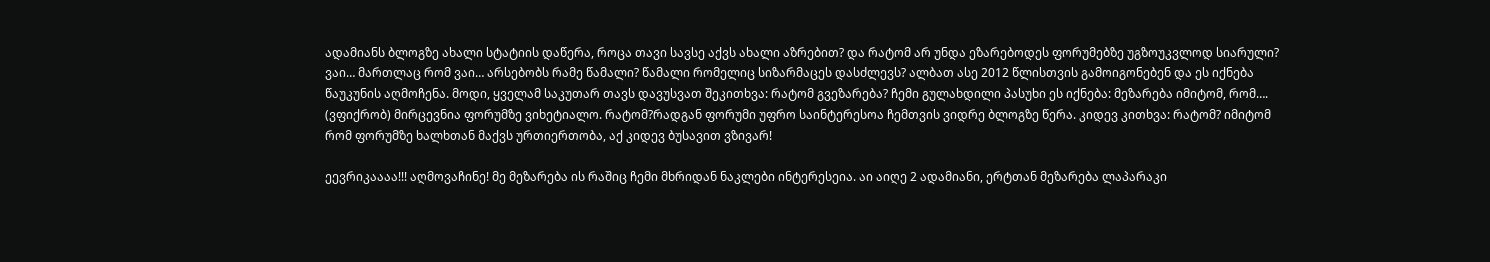ადამიანს ბლოგზე ახალი სტატიის დაწერა, როცა თავი სავსე აქვს ახალი აზრებით? და რატომ არ უნდა ეზარებოდეს ფორუმებზე უგზოუკვლოდ სიარული? ვაი… მართლაც რომ ვაი… არსებობს რამე წამალი? წამალი რომელიც სიზარმაცეს დასძლევს? ალბათ ასე 2012 წლისთვის გამოიგონებენ და ეს იქნება წაუკუნის აღმოჩენა. მოდი, ყველამ საკუთარ თავს დავუსვათ შეკითხვა: რატომ გვეზარება? ჩემი გულახდილი პასუხი ეს იქნება: მეზარება იმიტომ, რომ…. (ვფიქრობ) მირცევნია ფორუმზე ვიხეტიალო. რატომ?რადგან ფორუმი უფრო საინტერესოა ჩემთვის ვიდრე ბლოგზე წერა. კიდევ კითხვა: რატომ? იმიტომ რომ ფორუმზე ხალხთან მაქვს ურთიერთობა, აქ კიდევ ბუსავით ვზივარ!

ეევრიკაააა!!! აღმოვაჩინე! მე მეზარება ის რაშიც ჩემი მხრიდან ნაკლები ინტერესეია. აი აიღე 2 ადამიანი, ერტთან მეზარება ლაპარაკი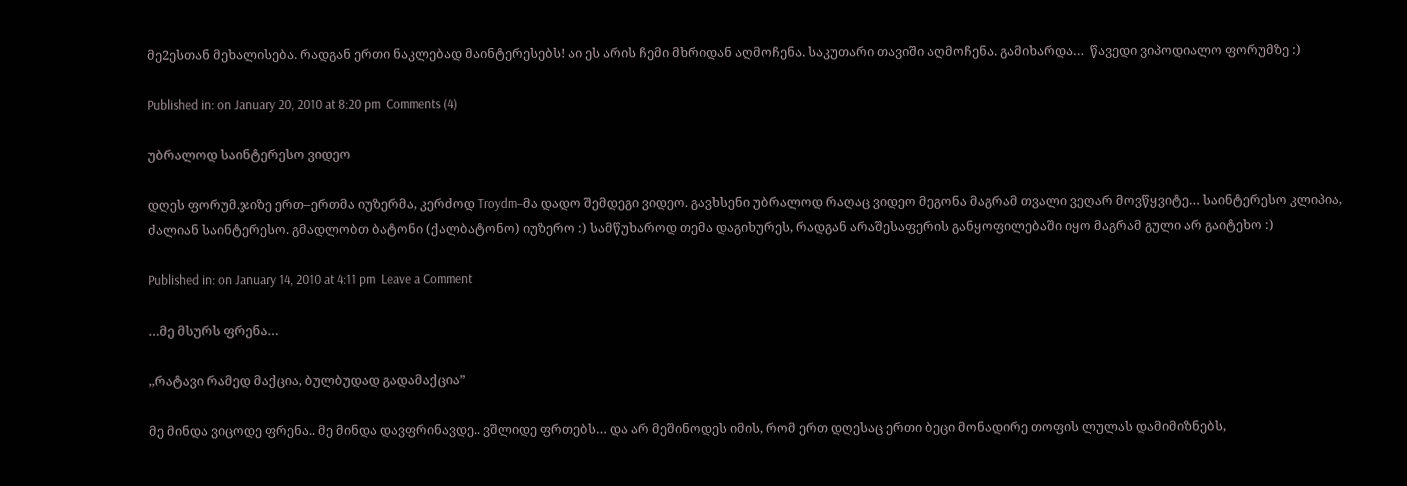მე2ესთან მეხალისება. რადგან ერთი ნაკლებად მაინტერესებს! აი ეს არის ჩემი მხრიდან აღმოჩენა. საკუთარი თავიში აღმოჩენა. გამიხარდა…  წავედი ვიპოდიალო ფორუმზე :)

Published in: on January 20, 2010 at 8:20 pm  Comments (4)

უბრალოდ საინტერესო ვიდეო

დღეს ფორუმ.ჯიზე ერთ–ერთმა იუზერმა, კერძოდ Troydm–მა დადო შემდეგი ვიდეო. გავხსენი უბრალოდ რაღაც ვიდეო მეგონა მაგრამ თვალი ვეღარ მოვწყვიტე… საინტერესო კლიპია, ძალიან საინტერესო. გმადლობთ ბატონი (ქალბატონო) იუზერო :) სამწუხაროდ თემა დაგიხურეს, რადგან არაშესაფერის განყოფილებაში იყო მაგრამ გული არ გაიტეხო :)

Published in: on January 14, 2010 at 4:11 pm  Leave a Comment

…მე მსურს ფრენა…

,,რატავი რამედ მაქცია, ბულბუდად გადამაქცია”

მე მინდა ვიცოდე ფრენა.. მე მინდა დავფრინავდე.. ვშლიდე ფრთებს… და არ მეშინოდეს იმის, რომ ერთ დღესაც ერთი ბეცი მონადირე თოფის ლულას დამიმიზნებს,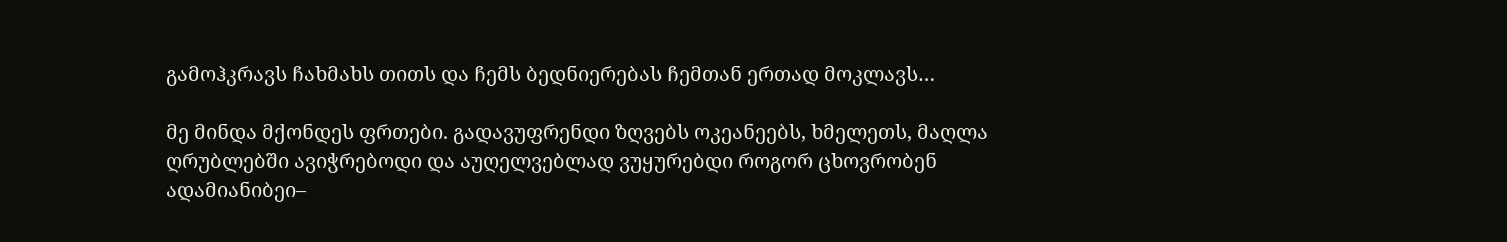გამოჰკრავს ჩახმახს თითს და ჩემს ბედნიერებას ჩემთან ერთად მოკლავს…

მე მინდა მქონდეს ფრთები. გადავუფრენდი ზღვებს ოკეანეებს, ხმელეთს, მაღლა ღრუბლებში ავიჭრებოდი და აუღელვებლად ვუყურებდი როგორ ცხოვრობენ ადამიანიბეი–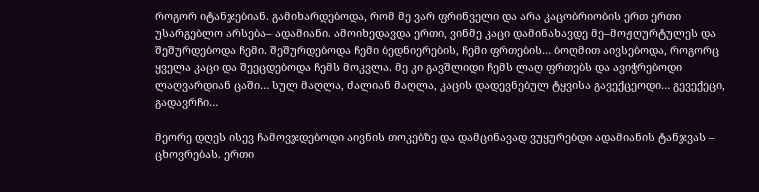როგორ იტანჯებიან. გამიხარდებოდა, რომ მე ვარ ფრინველი და არა კაცობრიობის ერთ ერთი უსარგებლო არსება– ადამიანი. ამოიხედავდა ერთი, ვინმე კაცი დამინახავდე მე–მოჟღურტულეს და შეშურდებოდა ჩემი. შეშურდებოდა ჩემი ბედნიერების, ჩემი ფრთების… ბოღმით აივსებოდა, როგორც ყველა კაცი და შეეცდებოდა ჩემს მოკვლა. მე კი გავშლიდი ჩემს ლაღ ფრთებს და ავიჭრებოდი ლაღვარდიან ცაში… სულ მაღლა, ძალიან მაღლა, კაცის დადევნებულ ტყვისა გავექცეოდი… გევექეცი, გადავრჩი…

მეორე დღეს ისევ ჩამოვჯდებოდი აივნის თოკებზე და დამცინავად ვუყურებდი ადამიანის ტანჯვას – ცხოვრებას. ერთი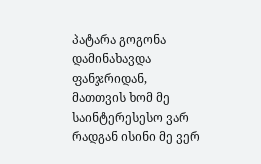პატარა გოგონა დამინახავდა ფანჯრიდან, მათთვის ხომ მე საინტერესესო ვარ რადგან ისინი მე ვერ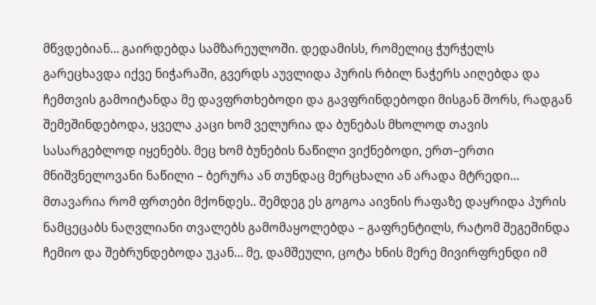მწვდებიან… გაირდებდა სამზარეულოში. დედამისს, რომელიც ჭურჭელს გარეცხავდა იქვე ნიჭარაში, გვერდს აუვლიდა პურის რბილ ნაჭერს აიღებდა და ჩემთვის გამოიტანდა მე დავფრთხებოდი და გავფრინდებოდი მისგან შორს, რადგან შემეშინდებოდა, ყველა კაცი ხომ ველურია და ბუნებას მხოლოდ თავის  სასარგებლოდ იყენებს. მეც ხომ ბუნების ნაწილი ვიქნებოდი, ერთ–ერთი მნიშვნელოვანი ნაწილი – ბერურა ან თუნდაც მერცხალი ან არადა მტრედი… მთავარია რომ ფრთები მქონდეს.. შემდეგ ეს გოგოა აივნის რაფაზე დაყრიდა პურის ნამცეცაბს ნაღვლიანი თვალებს გამომაყოლებდა – გაფრენტილს, რატომ შეგეშინდა ჩემიო და შებრუნდებოდა უკან… მე, დამშეული, ცოტა ხნის მერე მივირფრენდი იმ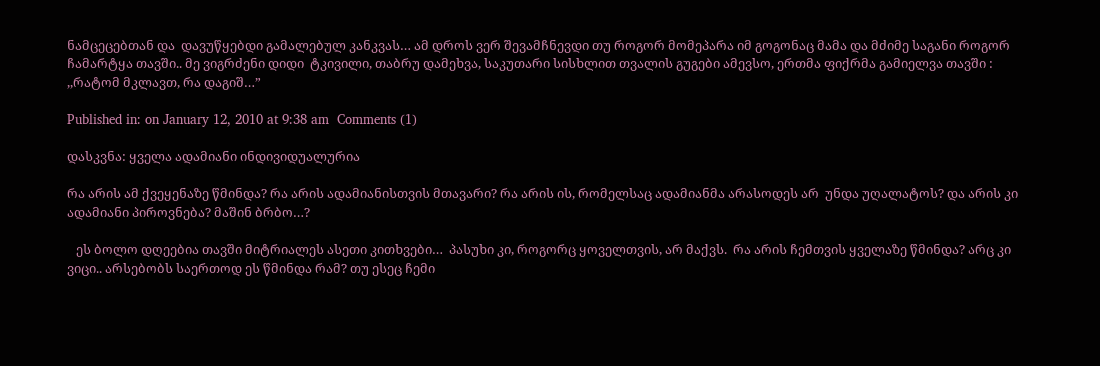ნამცეცებთან და  დავუწყებდი გამალებულ კანკვას… ამ დროს ვერ შევამჩნევდი თუ როგორ მომეპარა იმ გოგონაც მამა და მძიმე საგანი როგორ ჩამარტყა თავში.. მე ვიგრძენი დიდი  ტკივილი, თაბრუ დამეხვა, საკუთარი სისხლით თვალის გუგები ამევსო, ერთმა ფიქრმა გამიელვა თავში : ,,რატომ მკლავთ, რა დაგიშ…”

Published in: on January 12, 2010 at 9:38 am  Comments (1)

დასკვნა: ყველა ადამიანი ინდივიდუალურია

რა არის ამ ქვეყენაზე წმინდა? რა არის ადამიანისთვის მთავარი? რა არის ის, რომელსაც ადამიანმა არასოდეს არ  უნდა უღალატოს? და არის კი ადამიანი პიროვნება? მაშინ ბრბო…?

   ეს ბოლო დღეებია თავში მიტრიალეს ასეთი კითხვები…  პასუხი კი, როგორც ყოველთვის, არ მაქვს.  რა არის ჩემთვის ყველაზე წმინდა? არც კი ვიცი.. არსებობს საერთოდ ეს წმინდა რამ? თუ ესეც ჩემი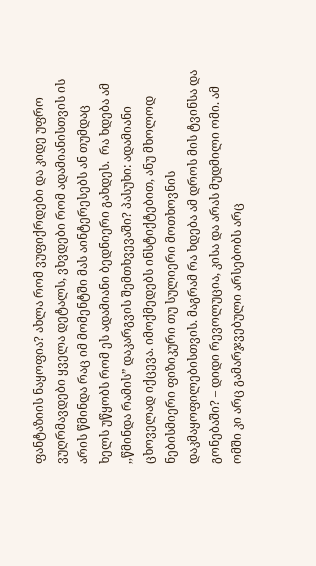ფანტაზიის ნაყოფია? ახლა რომ ვუფიქრდები და კიდე უფრო ვუღრმავდები ყველა დეტალს, ვხვდები რომ ადამიანისთვის ის არის წმინდა რაც იმ მომენტში მას აინტერესებს ან თუმდაც ხელს უწყობს რომ ეს ადამიანი ბედნიერი გახდეს.  რა ხდება ამ ,,წმინდა რამის” დაკარგვის შემთხვევაში? პასუხი: ადამიანი ცხოველად იქცევა. იმოქმედებს ინსტიქტებით, ანუ მხოლოდ ნებისმიერი ფიზიკური თუ სულიერი მოთხოვნის დაკმაყოფილებისთვის. მაგრამ რა ხდება ამ დროს მის ტვინსა და გონებაში? – დიდი რევოლუცია, კისა და არას მუდმილი ომი. ამ ომში კი არც გამარჯვებული არსებობს არც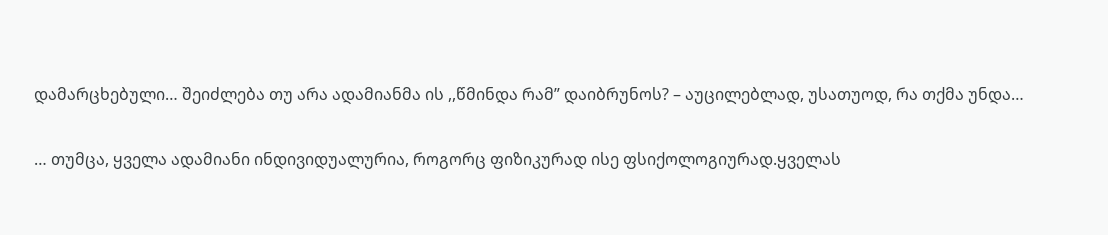დამარცხებული… შეიძლება თუ არა ადამიანმა ის ,,წმინდა რამ” დაიბრუნოს? – აუცილებლად, უსათუოდ, რა თქმა უნდა…

… თუმცა, ყველა ადამიანი ინდივიდუალურია, როგორც ფიზიკურად ისე ფსიქოლოგიურად.ყველას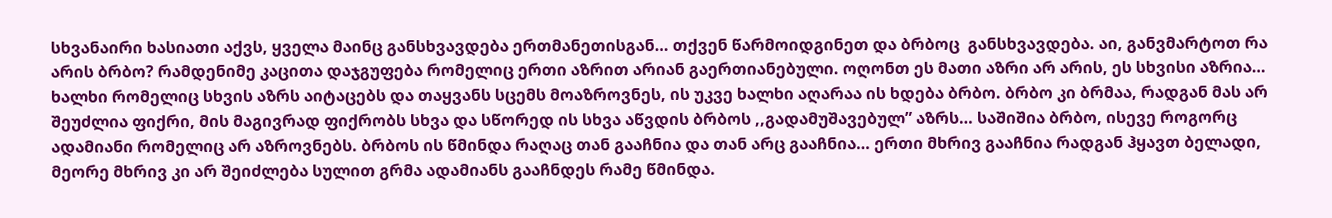სხვანაირი ხასიათი აქვს, ყველა მაინც განსხვავდება ერთმანეთისგან… თქვენ წარმოიდგინეთ და ბრბოც  განსხვავდება. აი, განვმარტოთ რა არის ბრბო? რამდენიმე კაცითა დაჯგუფება რომელიც ერთი აზრით არიან გაერთიანებული. ოღონთ ეს მათი აზრი არ არის, ეს სხვისი აზრია… ხალხი რომელიც სხვის აზრს აიტაცებს და თაყვანს სცემს მოაზროვნეს, ის უკვე ხალხი აღარაა ის ხდება ბრბო. ბრბო კი ბრმაა, რადგან მას არ შეუძლია ფიქრი, მის მაგივრად ფიქრობს სხვა და სწორედ ის სხვა აწვდის ბრბოს ,,გადამუშავებულ” აზრს… საშიშია ბრბო, ისევე როგორც ადამიანი რომელიც არ აზროვნებს. ბრბოს ის წმინდა რაღაც თან გააჩნია და თან არც გააჩნია… ერთი მხრივ გააჩნია რადგან ჰყავთ ბელადი, მეორე მხრივ კი არ შეიძლება სულით გრმა ადამიანს გააჩნდეს რამე წმინდა.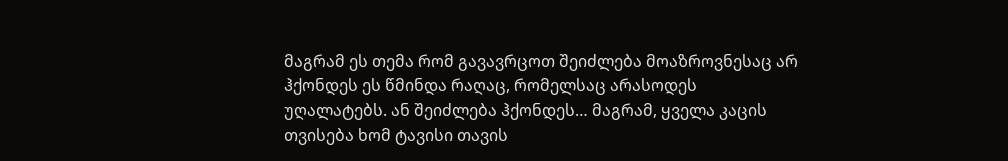მაგრამ ეს თემა რომ გავავრცოთ შეიძლება მოაზროვნესაც არ ჰქონდეს ეს წმინდა რაღაც, რომელსაც არასოდეს უღალატებს. ან შეიძლება ჰქონდეს… მაგრამ, ყველა კაცის თვისება ხომ ტავისი თავის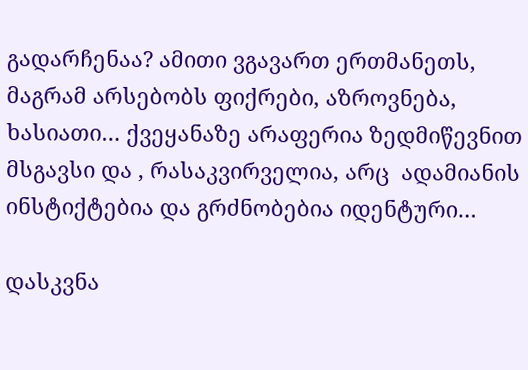გადარჩენაა? ამითი ვგავართ ერთმანეთს, მაგრამ არსებობს ფიქრები, აზროვნება, ხასიათი… ქვეყანაზე არაფერია ზედმიწევნით მსგავსი და , რასაკვირველია, არც  ადამიანის ინსტიქტებია და გრძნობებია იდენტური…

დასკვნა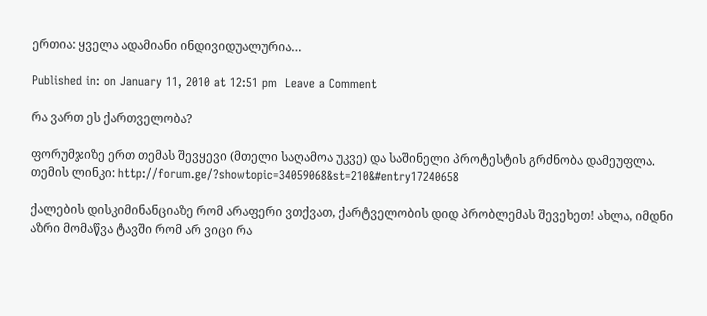ერთია: ყველა ადამიანი ინდივიდუალურია…

Published in: on January 11, 2010 at 12:51 pm  Leave a Comment

რა ვართ ეს ქართველობა?

ფორუმჯიზე ერთ თემას შევყევი (მთელი საღამოა უკვე) და საშინელი პროტესტის გრძნობა დამეუფლა. თემის ლინკი: http://forum.ge/?showtopic=34059068&st=210&#entry17240658

ქალების დისკიმინანციაზე რომ არაფერი ვთქვათ, ქარტველობის დიდ პრობლემას შევეხეთ! ახლა, იმდნი აზრი მომაწვა ტავში რომ არ ვიცი რა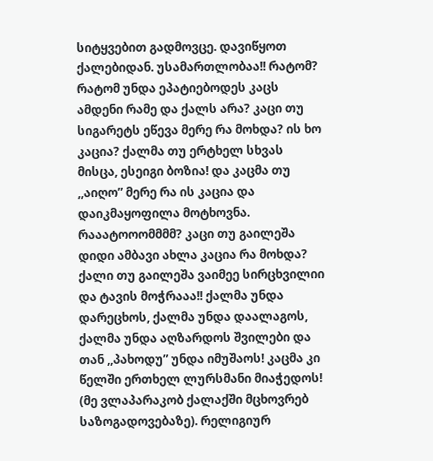სიტყვებით გადმოვცე. დავიწყოთ ქალებიდან. უსამართლობაა!! რატომ? რატომ უნდა ეპატიებოდეს კაცს ამდენი რამე და ქალს არა? კაცი თუ სიგარეტს ეწევა მერე რა მოხდა? ის ხო კაცია? ქალმა თუ ერტხელ სხვას მისცა, ესეიგი ბოზია! და კაცმა თუ ,,აიღო” მერე რა ის კაცია და დაიკმაყოფილა მოტხოვნა. რააატოოომმმმ? კაცი თუ გაილეშა  დიდი ამბავი ახლა კაცია რა მოხდა? ქალი თუ გაილეშა ვაიმეე სირცხვილიი და ტავის მოჭრააა!! ქალმა უნდა დარეცხოს, ქალმა უნდა დაალაგოს, ქალმა უნდა აღზარდოს შვილები და თან ,,პახოდუ” უნდა იმუშაოს! კაცმა კი წელში ერთხელ ლურსმანი მიაჭედოს! (მე ვლაპარაკობ ქალაქში მცხოვრებ საზოგადოვებაზე). რელიგიურ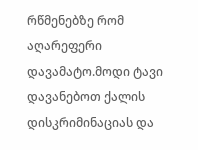რწმენებზე რომ აღარეფერი დავამატო.მოდი ტავი დავანებოთ ქალის დისკრიმინაციას და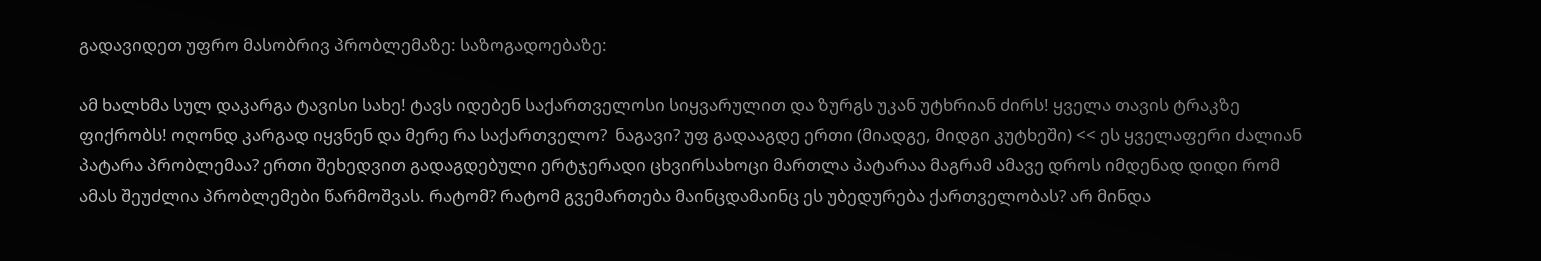გადავიდეთ უფრო მასობრივ პრობლემაზე: საზოგადოებაზე:

ამ ხალხმა სულ დაკარგა ტავისი სახე! ტავს იდებენ საქართველოსი სიყვარულით და ზურგს უკან უტხრიან ძირს! ყველა თავის ტრაკზე ფიქრობს! ოღონდ კარგად იყვნენ და მერე რა საქართველო?  ნაგავი? უფ გადააგდე ერთი (მიადგე, მიდგი კუტხეში) << ეს ყველაფერი ძალიან პატარა პრობლემაა? ერთი შეხედვით გადაგდებული ერტჯერადი ცხვირსახოცი მართლა პატარაა მაგრამ ამავე დროს იმდენად დიდი რომ ამას შეუძლია პრობლემები წარმოშვას. რატომ? რატომ გვემართება მაინცდამაინც ეს უბედურება ქართველობას? არ მინდა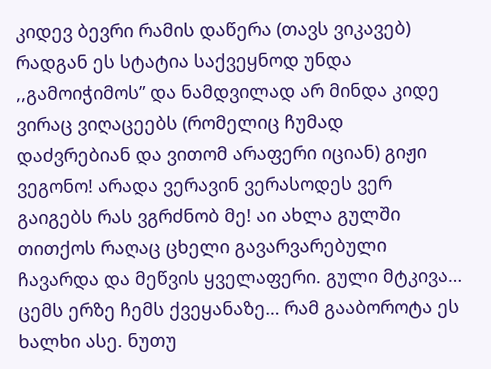კიდევ ბევრი რამის დაწერა (თავს ვიკავებ) რადგან ეს სტატია საქვეყნოდ უნდა ,,გამოიჭიმოს” და ნამდვილად არ მინდა კიდე ვირაც ვიღაცეებს (რომელიც ჩუმად დაძვრებიან და ვითომ არაფერი იციან) გიჟი ვეგონო! არადა ვერავინ ვერასოდეს ვერ გაიგებს რას ვგრძნობ მე! აი ახლა გულში თითქოს რაღაც ცხელი გავარვარებული ჩავარდა და მეწვის ყველაფერი. გული მტკივა… ცემს ერზე ჩემს ქვეყანაზე… რამ გააბოროტა ეს ხალხი ასე. ნუთუ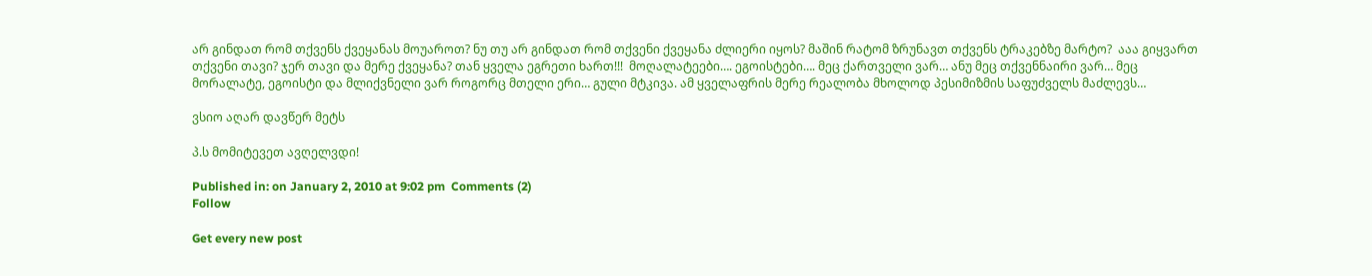არ გინდათ რომ თქვენს ქვეყანას მოუაროთ? ნუ თუ არ გინდათ რომ თქვენი ქვეყანა ძლიერი იყოს? მაშინ რატომ ზრუნავთ თქვენს ტრაკებზე მარტო?  ააა გიყვართ  თქვენი თავი? ჯერ თავი და მერე ქვეყანა? თან ყველა ეგრეთი ხართ!!!  მოღალატეები…. ეგოისტები…. მეც ქართველი ვარ… ანუ მეც თქვენნაირი ვარ… მეც მორალატე, ეგოისტი და მლიქვნელი ვარ როგორც მთელი ერი… გული მტკივა. ამ ყველაფრის მერე რეალობა მხოლოდ პესიმიზმის საფუძველს მაძლევს…

ვსიო აღარ დავწერ მეტს

პ.ს მომიტევეთ ავღელვდი!

Published in: on January 2, 2010 at 9:02 pm  Comments (2)
Follow

Get every new post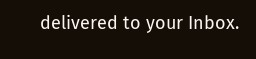delivered to your Inbox.